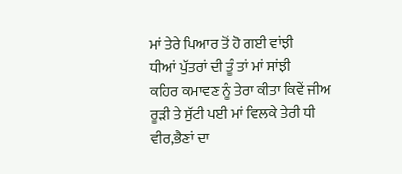ਮਾਂ ਤੇਰੇ ਪਿਆਰ ਤੋਂ ਹੋ ਗਈ ਵਾਂਝੀ
ਧੀਆਂ ਪੁੱਤਰਾਂ ਦੀ ਤੂੰ ਤਾਂ ਮਾਂ ਸਾਂਝੀ
ਕਹਿਰ ਕਮਾਵਣ ਨੂੰ ਤੇਰਾ ਕੀਤਾ ਕਿਵੇਂ ਜੀਅ
ਰੂੜੀ ਤੇ ਸੁੱਟੀ ਪਈ ਮਾਂ ਵਿਲਕੇ ਤੇਰੀ ਧੀ
ਵੀਰ,ਭੈਣਾਂ ਦਾ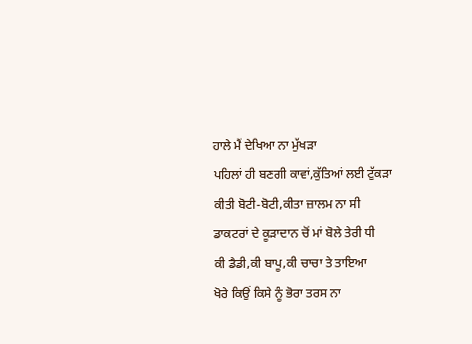ਹਾਲੇ ਮੈਂ ਦੇਖਿਆ ਨਾ ਮੁੱਖੜਾ
ਪਹਿਲਾਂ ਹੀ ਬਣਗੀ ਕਾਵਾਂ,ਕੁੱਤਿਆਂ ਲਈ ਟੁੱਕੜਾ
ਕੀਤੀ ਬੋਟੀ-ਬੋਟੀ,ਕੀਤਾ ਜ਼ਾਲਮ ਨਾ ਸੀ
ਡਾਕਟਰਾਂ ਦੇ ਕੂੜਾਦਾਨ ਚੋਂ ਮਾਂ ਬੋਲੇ ਤੇਰੀ ਧੀ
ਕੀ ਡੈਡੀ,ਕੀ ਬਾਪੂ,ਕੀ ਚਾਚਾ ਤੇ ਤਾਇਆ
ਖੋਰੇ ਕਿਉਂ ਕਿਸੇ ਨੂੰ ਭੋਰਾ ਤਰਸ ਨਾ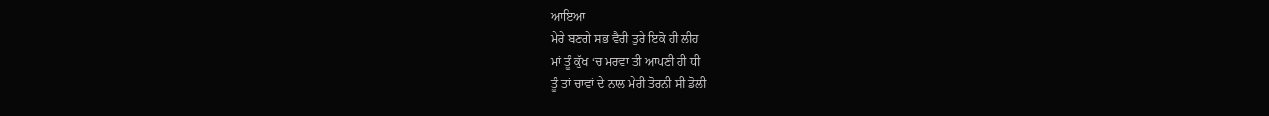ਆਇਆ
ਮੇਰੇ ਬਣਗੇ ਸਭ ਵੈਰੀ ਤੁਰੇ ਇਕੋ ਹੀ ਲੀਹ
ਮਾਂ ਤੂੰ ਕੁੱਖ ‘ਚ ਮਰਵਾ ਤੀ ਆਪਣੀ ਹੀ ਧੀ
ਤੂੰ ਤਾਂ ਚਾਵਾਂ ਦੇ ਨਾਲ ਮੇਰੀ ਤੋਰਨੀ ਸੀ ਡੋਲੀ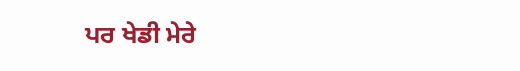ਪਰ ਖੇਡੀ ਮੇਰੇ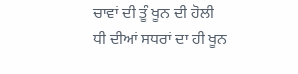ਚਾਵਾਂ ਦੀ ਤੂੰ ਖੂਨ ਦੀ ਹੋਲੀ
ਧੀ ਦੀਆਂ ਸਧਰਾਂ ਦਾ ਹੀ ਖੂਨ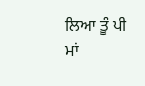ਲਿਆ ਤੂੰ ਪੀ
ਮਾਂ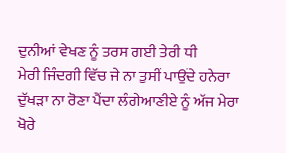ਦੁਨੀਆਂ ਵੇਖਣ ਨੂੰ ਤਰਸ ਗਈ ਤੇਰੀ ਧੀ
ਮੇਰੀ ਜਿੰਦਗੀ ਵਿੱਚ ਜੇ ਨਾ ਤੁਸੀਂ ਪਾਉਂਦੇ ਹਨੇਰਾ
ਦੁੱਖੜਾ ਨਾ ਰੋਣਾ ਪੈਂਦਾ ਲੰਗੇਆਣੀਏ ਨੂੰ ਅੱਜ ਮੇਰਾ
ਖੋਰੇ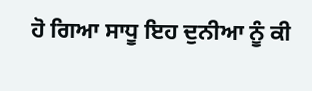ਹੋ ਗਿਆ ਸਾਧੂ ਇਹ ਦੁਨੀਆ ਨੂੰ ਕੀ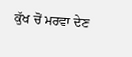ਕੁੱਖ ਚੋਂ ਮਰਵਾ ਦੇਣ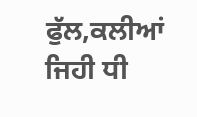ਫੁੱਲ,ਕਲੀਆਂ ਜਿਹੀ ਧੀ